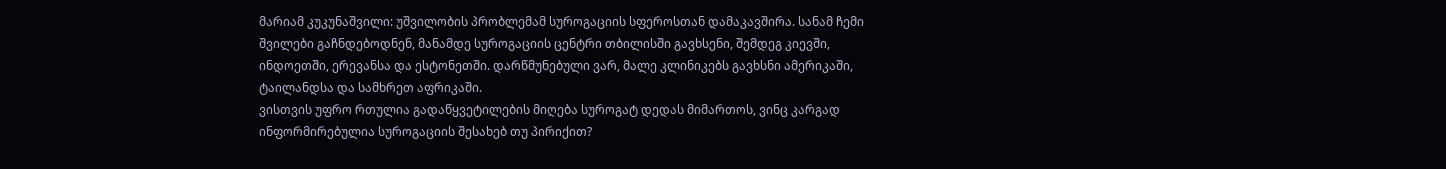მარიამ კუკუნაშვილი: უშვილობის პრობლემამ სუროგაციის სფეროსთან დამაკავშირა. სანამ ჩემი შვილები გაჩნდებოდნენ, მანამდე სუროგაციის ცენტრი თბილისში გავხსენი, შემდეგ კიევში, ინდოეთში, ერევანსა და ესტონეთში. დარწმუნებული ვარ, მალე კლინიკებს გავხსნი ამერიკაში, ტაილანდსა და სამხრეთ აფრიკაში.
ვისთვის უფრო რთულია გადაწყვეტილების მიღება სუროგატ დედას მიმართოს, ვინც კარგად ინფორმირებულია სუროგაციის შესახებ თუ პირიქით?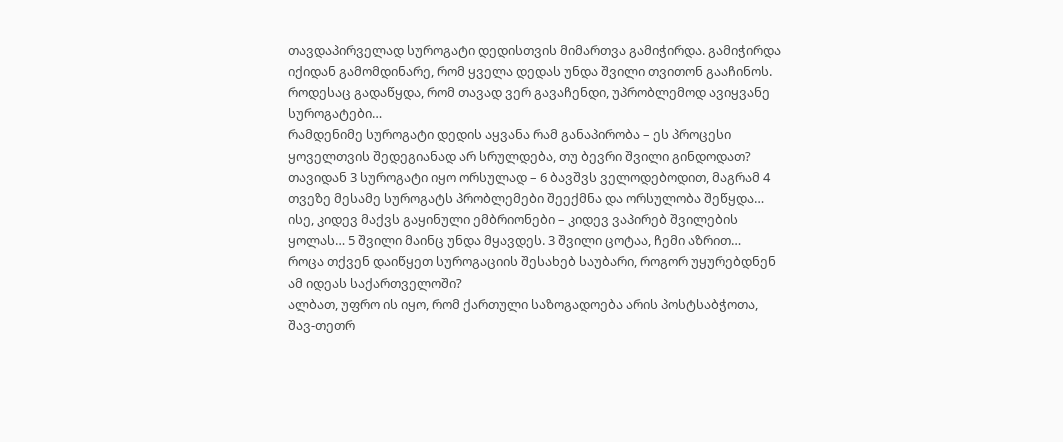თავდაპირველად სუროგატი დედისთვის მიმართვა გამიჭირდა. გამიჭირდა იქიდან გამომდინარე, რომ ყველა დედას უნდა შვილი თვითონ გააჩინოს. როდესაც გადაწყდა, რომ თავად ვერ გავაჩენდი, უპრობლემოდ ავიყვანე სუროგატები…
რამდენიმე სუროგატი დედის აყვანა რამ განაპირობა – ეს პროცესი ყოველთვის შედეგიანად არ სრულდება, თუ ბევრი შვილი გინდოდათ?
თავიდან 3 სუროგატი იყო ორსულად – 6 ბავშვს ველოდებოდით, მაგრამ 4 თვეზე მესამე სუროგატს პრობლემები შეექმნა და ორსულობა შეწყდა… ისე, კიდევ მაქვს გაყინული ემბრიონები – კიდევ ვაპირებ შვილების ყოლას… 5 შვილი მაინც უნდა მყავდეს. 3 შვილი ცოტაა, ჩემი აზრით…
როცა თქვენ დაიწყეთ სუროგაციის შესახებ საუბარი, როგორ უყურებდნენ ამ იდეას საქართველოში?
ალბათ, უფრო ის იყო, რომ ქართული საზოგადოება არის პოსტსაბჭოთა, შავ-თეთრ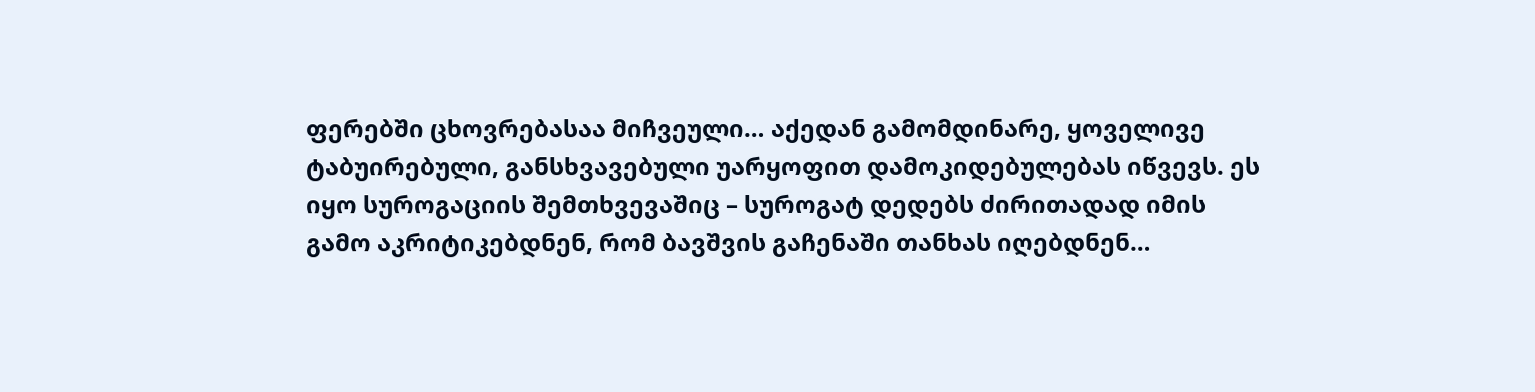ფერებში ცხოვრებასაა მიჩვეული… აქედან გამომდინარე, ყოველივე ტაბუირებული, განსხვავებული უარყოფით დამოკიდებულებას იწვევს. ეს იყო სუროგაციის შემთხვევაშიც – სუროგატ დედებს ძირითადად იმის გამო აკრიტიკებდნენ, რომ ბავშვის გაჩენაში თანხას იღებდნენ…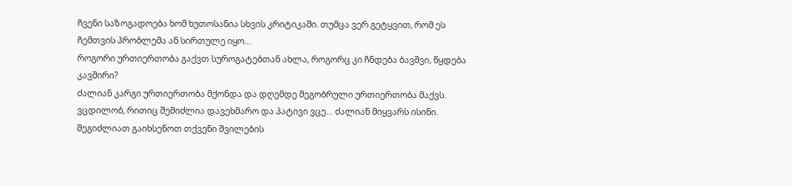ჩვენი საზოგადოება ხომ ხუთოსანია სხვის კრიტიკაში. თუმცა ვერ გეტყვით, რომ ეს ჩემთვის პრობლემა ან სირთულე იყო…
როგორი ურთიერთობა გაქვთ სუროგატებთან ახლა, როგორც კი ჩნდება ბავშვი, წყდება კავშირი?
ძალიან კარგი ურთიერთობა მქონდა და დღემდე მეგობრული ურთიერთობა მაქვს. ვცდილობ, რითიც შემიძლია დავეხმარო და პატივი ვცე… ძალიან მიყვარს ისინი.
შეგიძლიათ გაიხსენოთ თქვენი შვილების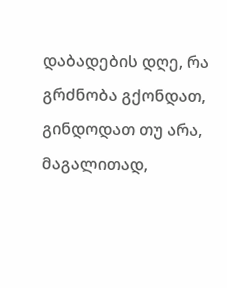დაბადების დღე, რა გრძნობა გქონდათ, გინდოდათ თუ არა, მაგალითად,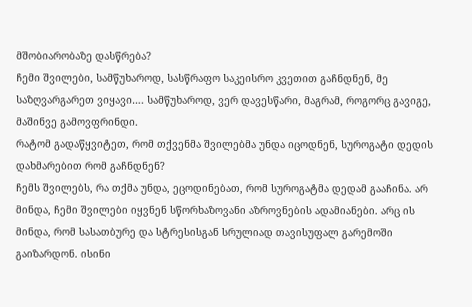მშობიარობაზე დასწრება?
ჩემი შვილები, სამწუხაროდ, სასწრაფო საკეისრო კვეთით გაჩნდნენ, მე საზღვარგარეთ ვიყავი…. სამწუხაროდ, ვერ დავესწარი, მაგრამ, როგორც გავიგე, მაშინვე გამოვფრინდი.
რატომ გადაწყვიტეთ, რომ თქვენმა შვილებმა უნდა იცოდნენ, სუროგატი დედის დახმარებით რომ გაჩნდნენ?
ჩემს შვილებს, რა თქმა უნდა, ეცოდინებათ, რომ სუროგატმა დედამ გააჩინა. არ მინდა, ჩემი შვილები იყვნენ სწორხაზოვანი აზროვნების ადამიანები. არც ის მინდა, რომ სასათბურე და სტრესისგან სრულიად თავისუფალ გარემოში გაიზარდონ. ისინი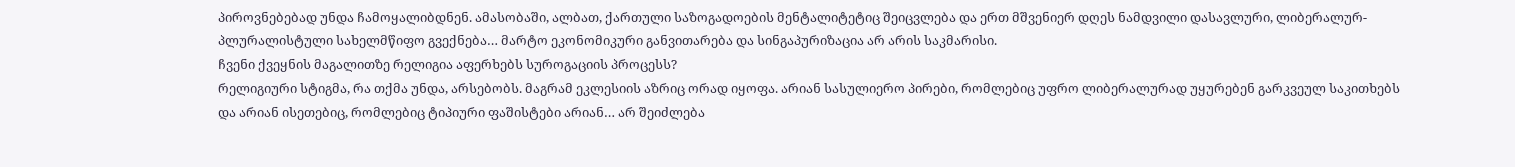პიროვნებებად უნდა ჩამოყალიბდნენ. ამასობაში, ალბათ, ქართული საზოგადოების მენტალიტეტიც შეიცვლება და ერთ მშვენიერ დღეს ნამდვილი დასავლური, ლიბერალურ-პლურალისტული სახელმწიფო გვექნება… მარტო ეკონომიკური განვითარება და სინგაპურიზაცია არ არის საკმარისი.
ჩვენი ქვეყნის მაგალითზე რელიგია აფერხებს სუროგაციის პროცესს?
რელიგიური სტიგმა, რა თქმა უნდა, არსებობს. მაგრამ ეკლესიის აზრიც ორად იყოფა. არიან სასულიერო პირები, რომლებიც უფრო ლიბერალურად უყურებენ გარკვეულ საკითხებს და არიან ისეთებიც, რომლებიც ტიპიური ფაშისტები არიან… არ შეიძლება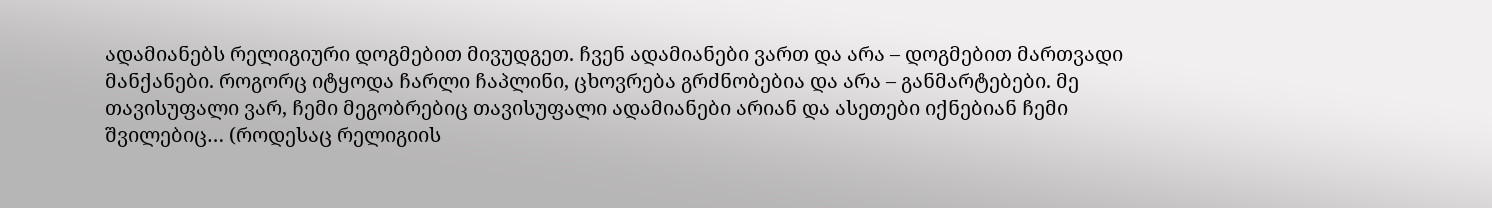ადამიანებს რელიგიური დოგმებით მივუდგეთ. ჩვენ ადამიანები ვართ და არა – დოგმებით მართვადი მანქანები. როგორც იტყოდა ჩარლი ჩაპლინი, ცხოვრება გრძნობებია და არა – განმარტებები. მე თავისუფალი ვარ, ჩემი მეგობრებიც თავისუფალი ადამიანები არიან და ასეთები იქნებიან ჩემი შვილებიც… (როდესაც რელიგიის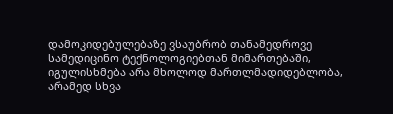დამოკიდებულებაზე ვსაუბრობ თანამედროვე სამედიცინო ტექნოლოგიებთან მიმართებაში, იგულისხმება არა მხოლოდ მართლმადიდებლობა, არამედ სხვა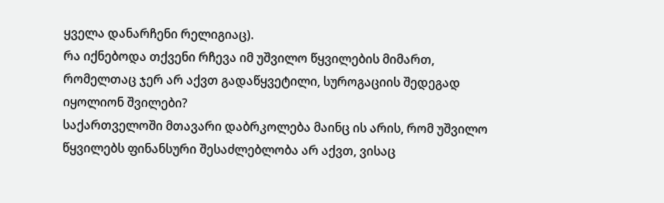ყველა დანარჩენი რელიგიაც).
რა იქნებოდა თქვენი რჩევა იმ უშვილო წყვილების მიმართ, რომელთაც ჯერ არ აქვთ გადაწყვეტილი, სუროგაციის შედეგად იყოლიონ შვილები?
საქართველოში მთავარი დაბრკოლება მაინც ის არის, რომ უშვილო წყვილებს ფინანსური შესაძლებლობა არ აქვთ, ვისაც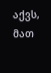აქვს, მათ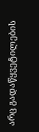არც გადაწყვეტილების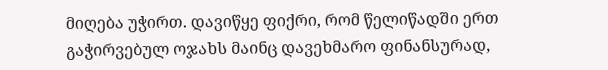მიღება უჭირთ. დავიწყე ფიქრი, რომ წელიწადში ერთ გაჭირვებულ ოჯახს მაინც დავეხმარო ფინანსურად,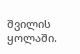შვილის ყოლაში.